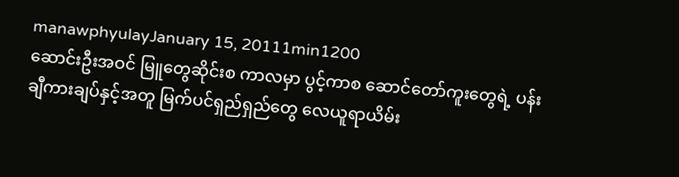manawphyulayJanuary 15, 20111min1200
ဆောင်းဦးအဝင် မြူတွေဆိုင်းစ ကာလမှာ ပွင့်ကာစ ဆောင်တော်ကူးတွေရဲ့ ပန်းချီကားချပ်နှင့်အတူ မြက်ပင်ရှည်ရှည်တွေ လေယူရာယိမ်း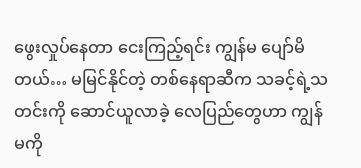ဖွေးလှုပ်နေတာ ငေးကြည့်ရင်း ကျွန်မ ပျော်မိတယ်… မမြင်နိုင်တဲ့ တစ်နေရာဆီက သခင့်ရဲ့သတင်းကို ဆောင်ယူလာခဲ့ လေပြည်တွေဟာ ကျွန်မကို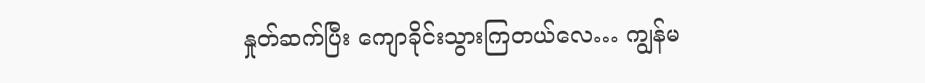နှုတ်ဆက်ပြီး ကျောခိုင်းသွားကြတယ်လေ… ကျွန်မ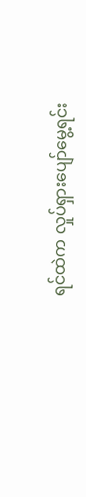ရင်ထဲက လှုပ်ရှားပျော်မွေ့ရင်း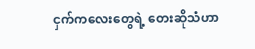ငှက်ကလေးတွေရဲ့ တေးဆိုသံဟာ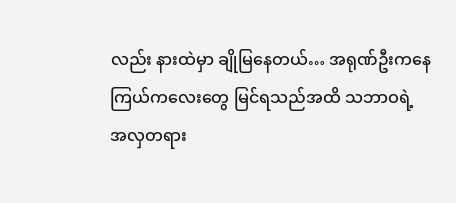လည်း နားထဲမှာ ချိုမြနေတယ်… အရုဏ်ဦးကနေ ကြယ်ကလေးတွေ မြင်ရသည်အထိ သဘာဝရဲ့ အလှတရား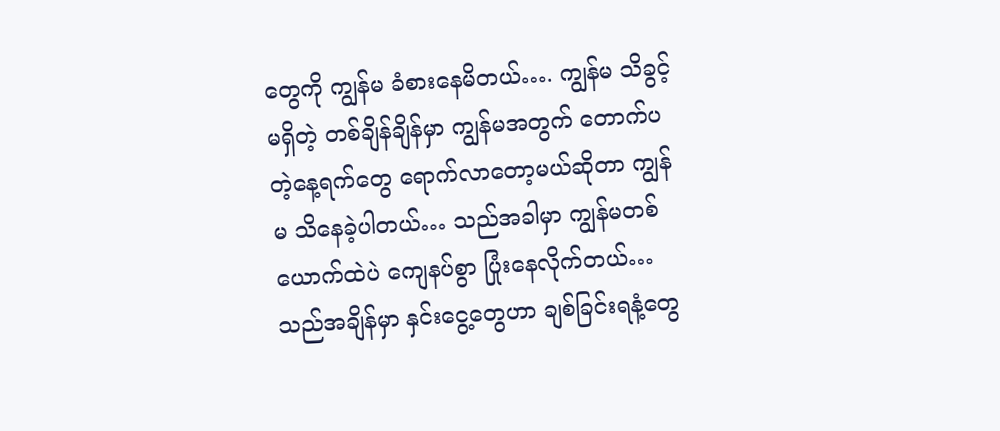တွေကို ကျွန်မ ခံစားနေမိတယ်…. ကျွန်မ သိခွင့်မရှိတဲ့ တစ်ချိန်ချိန်မှာ ကျွန်မအတွက် တောက်ပတဲ့နေ့ရက်တွေ ရောက်လာတော့မယ်ဆိုတာ ကျွန်မ သိနေခဲ့ပါတယ်… သည်အခါမှာ ကျွန်မတစ်ယောက်ထဲပဲ ကျေနပ်စွာ ပြုံးနေလိုက်တယ်… သည်အချိန်မှာ နှင်းငွေ့တွေဟာ ချစ်ခြင်းရနံ့တွေ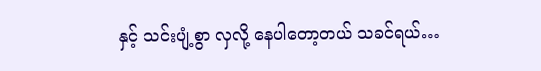နှင့် သင်းပျံ့စွာ လှလို့ နေပါတော့တယ် သခင်ရယ်…